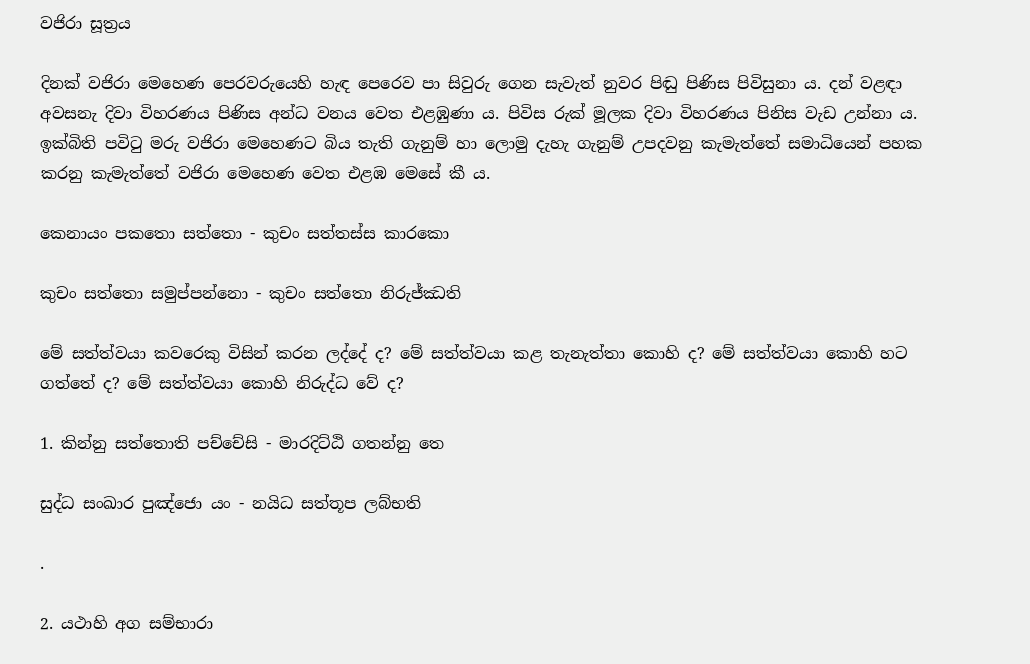වජිරා සූත්‍රය

දිනක් වජිරා මෙහෙණ පෙරවරුයෙහි හැඳ පෙරෙව පා සිවුරු ගෙන සැවැත් නුවර පිඬු පිණිස පිවිසුනා ය. දන් වළඳා අවසනැ දිවා විහරණය පිණිස අන්ධ වනය වෙත එළඹුණා ය. පිවිස රුක් මූලක දිවා විහරණය පිනිස වැඩ උන්නා ය. ඉක්බිති පවිටු මරු වජිරා මෙහෙණට බිය තැති ගැනුම් හා ලොමු දැහැ ගැනුම් උපදවනු කැමැත්තේ සමාධියෙන් පහක කරනු කැමැත්තේ වජිරා මෙහෙණ වෙත එළඹ මෙසේ කී ය.

කෙනායං පකතො සත්තො - කුචං සත්තස්ස කාරකො

කුචං සත්තො සමුප්පන්නො - කුචං සත්තො නිරුජ්ඣති

මේ සත්ත්වයා කවරෙකු විසින් කරන ලද්දේ ද? මේ සත්ත්වයා කළ තැනැත්තා කොහි ද? මේ සත්ත්වයා කොහි හට ගත්තේ ද? මේ සත්ත්වයා කොහි නිරුද්ධ වේ ද?

1. කින්නු සත්තොති පච්චේසි - මාරදිට්ඨි ගතන්නු තෙ

සුද්ධ සංඛාර පුඤ්ජො යං - නයිධ සත්තූප ලබ්භති

.

2. යථාහි අග සම්භාරා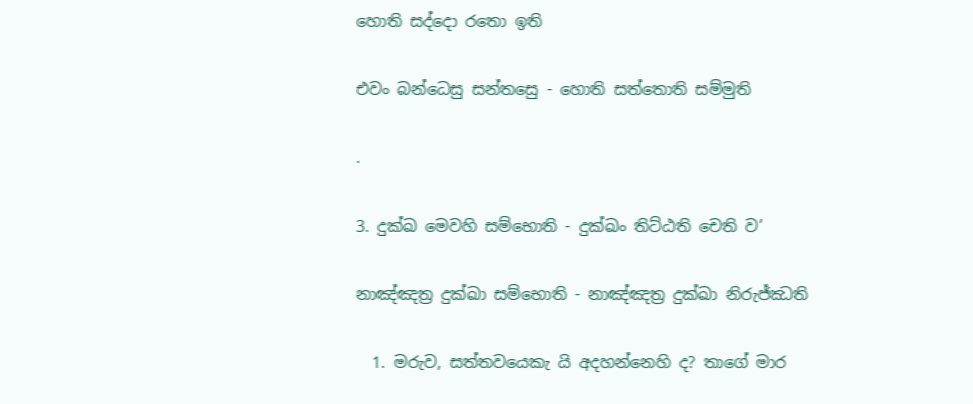හොති සද්දො රතො ඉති

එවං බන්ධෙසු සන්තසෙු - හොති සත්තොති සම්මුති

.

3. දුක්ඛ මෙවහි සම්භොති - දුක්ඛං තිට්ඨති චෙති ව’

නාඤ්ඤත්‍ර දුක්ඛා සම්භොති - නාඤ්ඤත්‍ර දුක්ඛා නිරුජ්ඣති

  1. මරුව, සත්තවයෙකැ යි අදහන්නෙහි ද? තාගේ මාර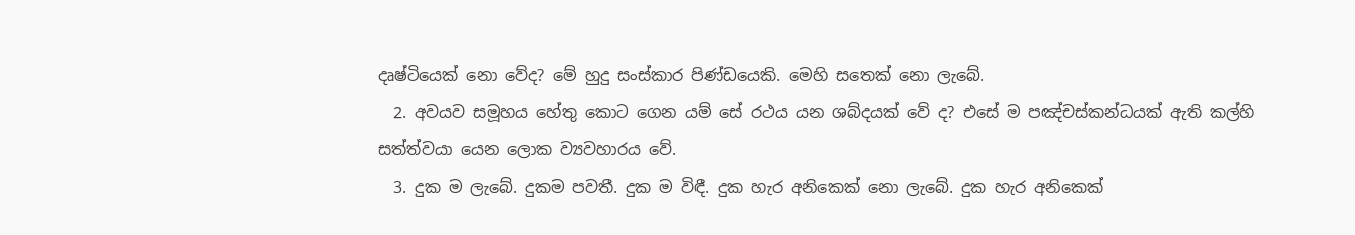දෘෂ්ටියෙක් නො වේද? මේ හුදු සංස්කාර පිණ්ඩයෙකි. මෙහි සතෙක් නො ලැබේ.
  2. අවයව සමූහය හේතු කොට ගෙන යම් සේ රථය යන ශබ්දයක් වේ ද? එසේ ම පඤ්චස්කන්ධයක් ඇති කල්හි සත්ත්වයා යෙන ලොක ව්‍යවහාරය වේ.
  3. දුක ම ලැබේ. දුකම පවතී. දුක ම විඳී. දුක හැර අනිකෙක් නො ලැබේ. දුක හැර අනිකෙක්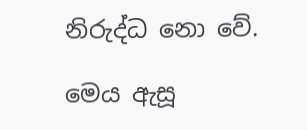නිරුද්ධ නො වේ.

මෙය ඇසූ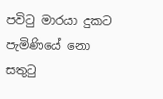පවිටු මාරයා දුකට පැමිණියේ නො සතුටු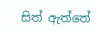සිත් ඇත්තේ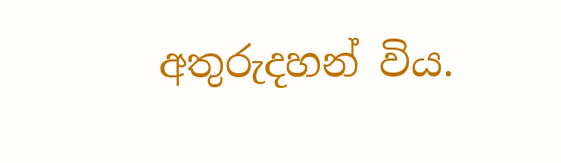අතුරුදහන් විය.